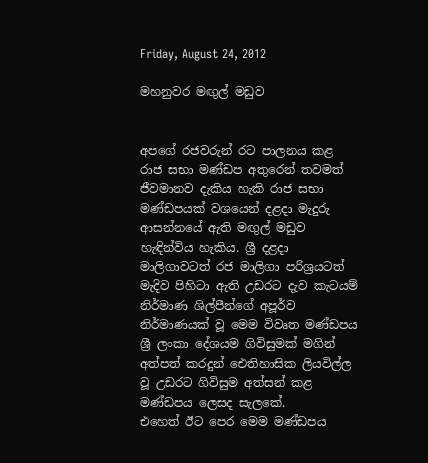Friday, August 24, 2012

මහනුවර මඟුල් මඩුව


අපගේ රජවරුන් රට පාලනය කළ රාජ සභා මණ්ඩප අතුරෙන් තවමත් ජීවමානව දැකිය හැකි රාජ සභා මණ්ඩපයක් වශයෙන් දළදා මැදුරු ආසන්නයේ ඇති මඟුල් මඩුව හැඳින්විය හැකිය. ශ්‍රී දළදා මාලිගාවටත් රජ මාලිගා පරිශ්‍රයටත් මැදිව පිහිටා ඇති උඩරට දැව කැටයම් නිර්මාණ ශිල්පීන්ගේ අපූර්ව නිර්මාණයක් වූ මෙම විවෘත මණ්ඩපය ශ්‍රී ලංකා දේශයම ගිවිසුමක් මගින් අත්පත් කරදුන් ඓතිහාසික ලියවිල්ල වූ උඩරට ගිවිසුම අත්සන් කළ මණ්ඩපය ලෙසද සැලකේ.
එහෙත් ඊට පෙර මෙම මණ්ඩපය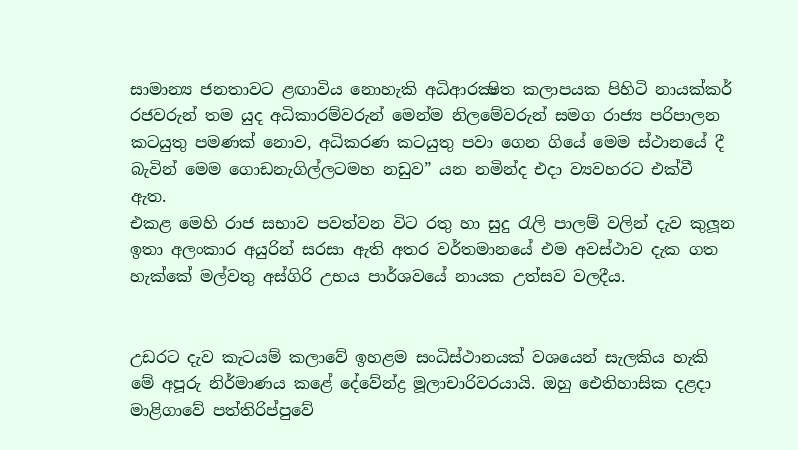සාමාන්‍ය ජනතාවට ළඟාවිය නොහැකි අධිආරක්‍ෂිත කලාපයක පිහිටි නායක්කර් රජවරුන් තම යුද අධිකාරම්වරුන් මෙන්ම නිලමේවරුන් සමග රාජ්‍ය පරිපාලන කටයුතු පමණක් නොව, අධිකරණ කටයුතු පවා ගෙන ගියේ මෙම ස්ථානයේ දී බැවින් මෙම ගොඩනැගිල්ලටමහ නඩුව” යන නමින්ද එදා ව්‍යවහරට එක්වී ඇත.
එකළ මෙහි රාජ සභාව පවත්වන විට රතු හා සුදු රැලි පාලම් වලින් දැව කුලූන ඉතා අලංකාර අයුරින් සරසා ඇති අතර වර්තමානයේ එම අවස්ථාව දැක ගත හැක්කේ මල්වතු අස්ගිරි උභය පාර්ශවයේ නායක උත්සව වලදීය.


උඩරට දැව කැටයම් කලාවේ ඉහළම සංධිස්ථානයක් වශයෙන් සැලකිය හැකි මේ අපූරු නිර්මාණය කළේ දේවේන්ද්‍ර මූලාචාරිවරයායි. ඔහු ඓතිහාසික දළදා මාළිගාවේ පත්තිරිප්පුවේ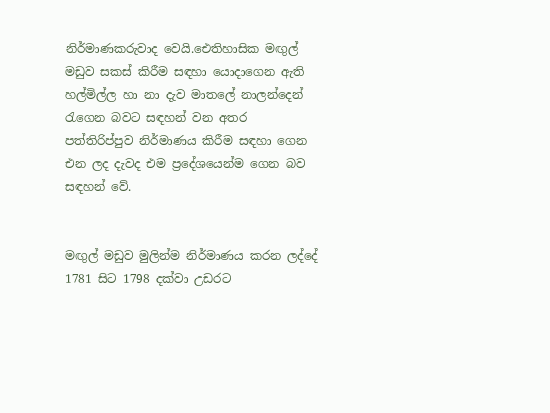නිර්මාණකරුවාද වෙයි.ඓතිහාසික මඟුල් මඩුව සකස් කිරීම සඳහා යොදාගෙන ඇති හල්මිල්ල හා නා දැව මාතලේ නාලන්දෙන් රැගෙන බවට සඳහන් වන අතර පත්තිරිප්පුව නිර්මාණය කිරීම සඳහා ගෙන එන ලද දැවද එම ප්‍රදේශයෙන්ම ගෙන බව සඳහන් වේ.


මඟුල් මඩුව මුලින්ම නිර්මාණය කරන ලද්දේ 1781 සිට 1798 දක්වා උඩරට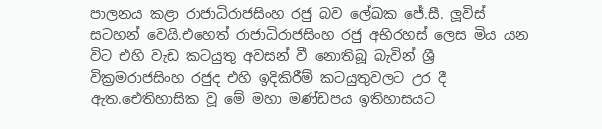පාලනය කළා රාජාධිරාජසිංහ රජු බව ලේඛක ජේ.සී. ලූවිස් සටහන් වෙයි.එහෙත් රාජාධිරාජසිංහ රජු අභිරහස් ලෙස මිය යන විට එහි වැඩ කටයුතු අවසන් වී නොතිබූ බැවින් ශ්‍රී වික්‍රමරාජසිංහ රජුද එහි ඉදිකිරීම් කටයුතුවලට උර දී ඇත.ඓතිහාසික වූ මේ මහා මණ්ඩපය ඉතිහාසයට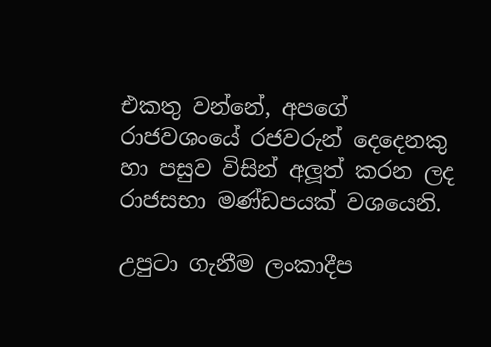එකතු වන්නේ, අපගේ රාජවශංයේ රජවරුන් දෙදෙනකු හා පසුව විසින් අලූත් කරන ලද රාජසභා මණ්ඩපයක් වශයෙනි.

උපුටා ගැනීම ලංකාදීප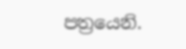පත්‍රයෙනි.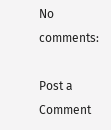No comments:

Post a Comment